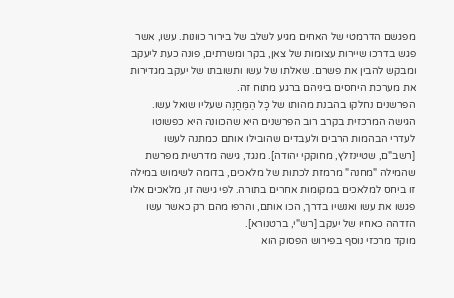מפגשם הדרמטי של האחים מגיע לשלב של בירור כוונות. עשו, אשר פגש בדרכו שיירות עצומות של צאן, בקר ומשרתים, פונה כעת ליעקב ומבקש להבין את פשרם. שאלתו של עשו ותשובתו של יעקב מגדירות את מערכת היחסים ביניהם ברגע מתוח זה.
הפרשנים נחלקו בהבנת מהותו של כָּל הַמַּחֲנֶה שעליו שואל עשו. הגישה המרכזית בקרב רוב הפרשנים היא שהכוונה היא כפשוטו לעדרי הבהמות הרבים ולעבדים שהובילו אותם כמתנה לעשו [רשב"ם, שטיינזלץ, מחוקקי יהודה]. מנגד, גישה מדרשית מפרשת שהמילה "מחנה" מרמזת לכתות של מלאכים, בדומה לשימוש במילה זו ביחס למלאכים במקומות אחרים בתורה. לפי גישה זו, מלאכים אלו פגשו את עשו ואנשיו בדרך, הכו אותם, והרפו מהם רק כאשר עשו הזדהה כאחיו של יעקב [רש"י, ברטנורא].
מוקד מרכזי נוסף בפירוש הפסוק הוא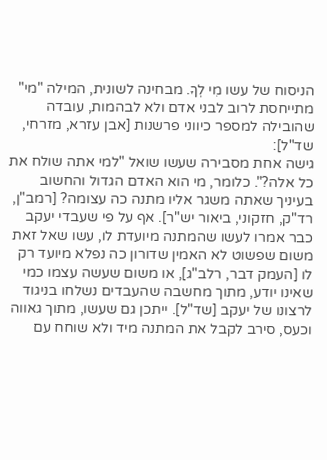הניסוח של עשו מִי לְךָ. מבחינה לשונית, המילה "מי" מתייחסת לרוב לבני אדם ולא לבהמות, עובדה שהובילה למספר כיווני פרשנות [אבן עזרא, מזרחי, שד"ל]:
גישה אחת מסבירה שעשו שואל "למי אתה שולח את כל אלה?". כלומר, מי הוא האדם הגדול והחשוב בעיניך שאתה משגר אליו מתנה כה עצומה? [רמב"ן, רד"ק, חזקוני, ביאור יש"ר]. אף על פי שעבדי יעקב כבר אמרו לעשו שהמתנה מיועדת לו, עשו שאל זאת משום שפשוט לא האמין שדורון כה נפלא מיועד רק לו [העמק דבר, רלב"ג], או משום שעשה עצמו כמי שאינו יודע, מתוך מחשבה שהעבדים נשלחו בניגוד לרצונו של יעקב [שד"ל]. ייתכן גם שעשו, מתוך גאווה וכעס, סירב לקבל את המתנה מיד ולא שוחח עם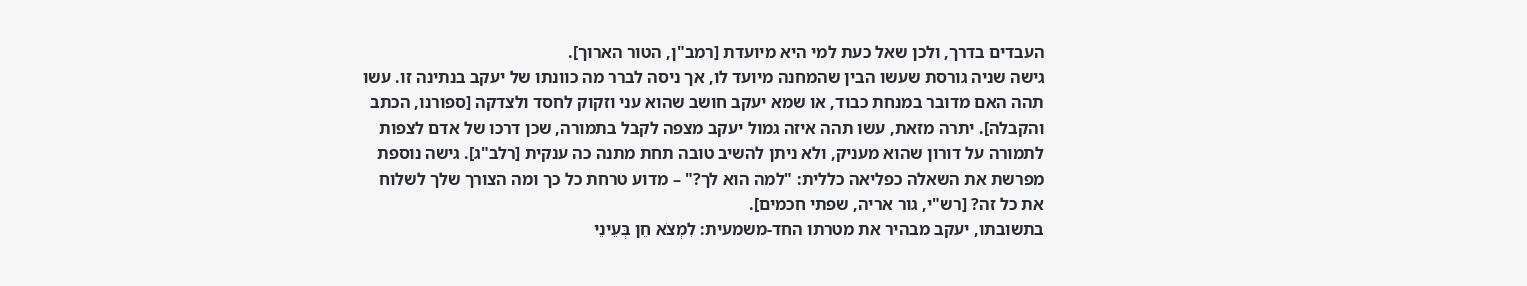העבדים בדרך, ולכן שאל כעת למי היא מיועדת [רמב"ן, הטור הארוך].
גישה שניה גורסת שעשו הבין שהמחנה מיועד לו, אך ניסה לברר מה כוונתו של יעקב בנתינה זו. עשו תהה האם מדובר במנחת כבוד, או שמא יעקב חושב שהוא עני וזקוק לחסד ולצדקה [ספורנו, הכתב והקבלה]. יתרה מזאת, עשו תהה איזה גמול יעקב מצפה לקבל בתמורה, שכן דרכו של אדם לצפות לתמורה על דורון שהוא מעניק, ולא ניתן להשיב טובה תחת מתנה כה ענקית [רלב"ג]. גישה נוספת מפרשת את השאלה כפליאה כללית: "למה הוא לך?" – מדוע טרחת כל כך ומה הצורך שלך לשלוח את כל זה? [רש"י, גור אריה, שפתי חכמים].
בתשובתו, יעקב מבהיר את מטרתו החד-משמעית: לִמְצֹא חֵן בְּעֵינֵי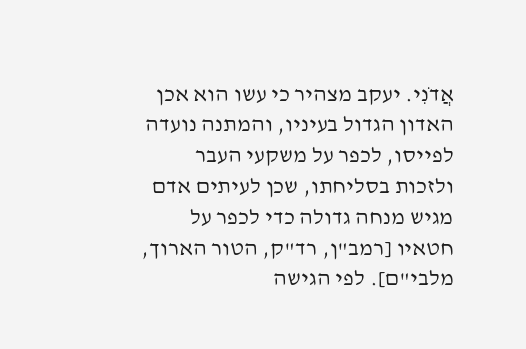אֲדֹנִי. יעקב מצהיר כי עשו הוא אכן האדון הגדול בעיניו, והמתנה נועדה לפייסו, לכפר על משקעי העבר ולזכות בסליחתו, שכן לעיתים אדם מגיש מנחה גדולה כדי לכפר על חטאיו [רמב"ן, רד"ק, הטור הארוך, מלבי"ם]. לפי הגישה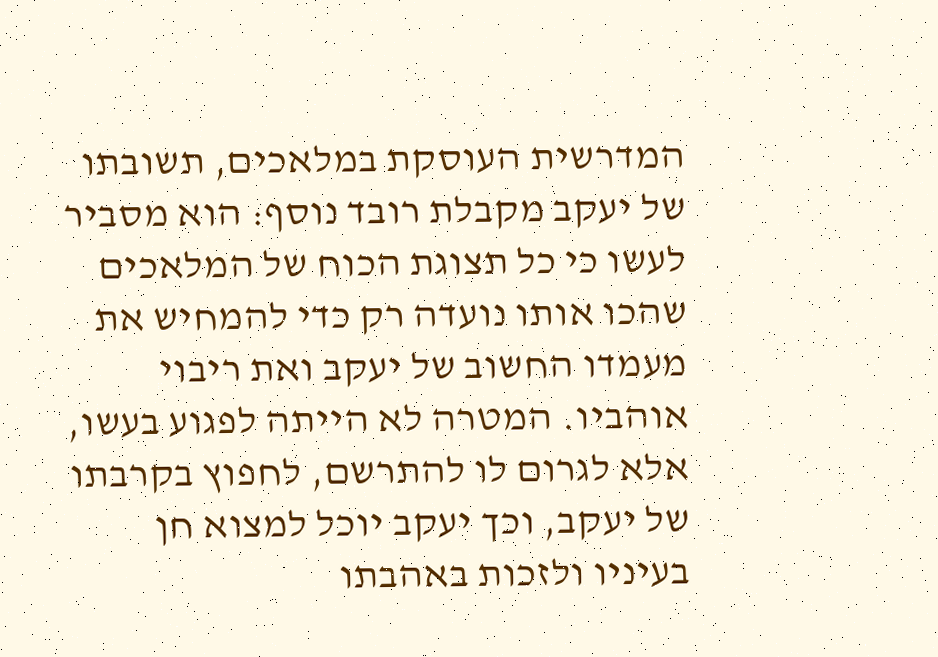המדרשית העוסקת במלאכים, תשובתו של יעקב מקבלת רובד נוסף: הוא מסביר לעשו כי כל תצוגת הכוח של המלאכים שהכו אותו נועדה רק כדי להמחיש את מעמדו החשוב של יעקב ואת ריבוי אוהביו. המטרה לא הייתה לפגוע בעשו, אלא לגרום לו להתרשם, לחפוץ בקרבתו של יעקב, וכך יעקב יוכל למצוא חן בעיניו ולזכות באהבתו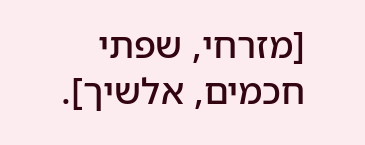[מזרחי, שפתי חכמים, אלשיך].